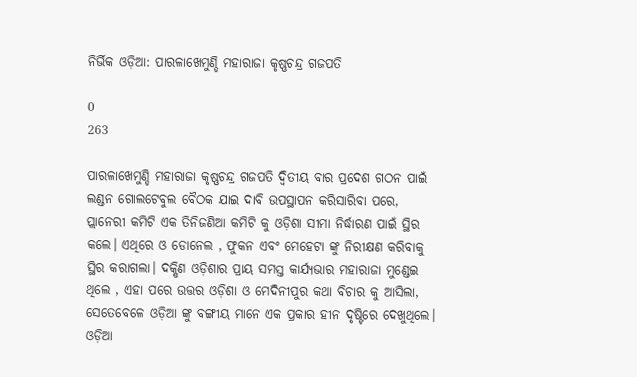ନିର୍ଭିକ ଓଡ଼ିଆ: ପାରଳାଖେମୁଣ୍ଡି ମହାରାଜା କୃଷ୍ଣଚନ୍ଦ୍ର ଗଜପତି

0
263

ପାରଳାଖେମୁଣ୍ଡି ମହାରାଜା କୃଷ୍ଣଚନ୍ଦ୍ର ଗଜପତି ଦ୍ଵିତୀୟ ବାର ପ୍ରଦେଶ ଗଠନ ପାଇଁ ଲଣ୍ଡନ ଗୋଲଟେବୁଲ ବୈଠକ ଯାଇ ଦାବି ଉପସ୍ଥାପନ କରିସାରିବା ପରେ, ପ୍ଲାନେରୀ କମିଟି ଏକ ତିନିଜଣିଆ କମିଟି କୁ ଓଡ଼ିଶା ସୀମା ନିର୍ଦ୍ଧାରଣ ପାଇଁ ସ୍ଥିର କଲେ। ଏଥିରେ ଓ ଡୋନେଲ , ଫୁକନ ଏବଂ ମେହେଟା ଙ୍କୁ ନିରୀକ୍ଷଣ କରିବାକୁ ସ୍ଥିର କରାଗଲା। ଦକ୍ଷିଣ ଓଡ଼ିଶାର ପ୍ରାୟ ସମସ୍ତ କାର୍ଯ୍ୟଭାର ମହାରାଜା ମୁଣ୍ଡେଇ ଥିଲେ , ଏହା ପରେ ଉତ୍ତର ଓଡ଼ିଶା ଓ ମେଦିନୀପୁର କଥା ବିଚାର କୁ ଆସିଲା, ସେତେବେଳେ ଓଡ଼ିଆ ଙ୍କୁ ବଙ୍ଗୀୟ ମାନେ ଏକ ପ୍ରକାର ହୀନ ଦୃଷ୍ଟିରେ ଦେଖୁଥିଲେ। ଓଡ଼ିଆ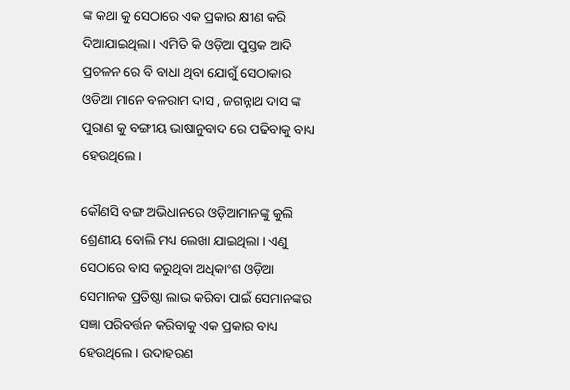ଙ୍କ କଥା କୁ ସେଠାରେ ଏକ ପ୍ରକାର କ୍ଷୀଣ କରି ଦିଆଯାଇଥିଲା। ଏମିତି କି ଓଡ଼ିଆ ପୁସ୍ତକ ଆଦି ପ୍ରଚଳନ ରେ ବି ବାଧା ଥିବା ଯୋଗୁଁ ସେଠାକାର ଓଡିଆ ମାନେ ବଳରାମ ଦାସ , ଜଗନ୍ନାଥ ଦାସ ଙ୍କ ପୁରାଣ କୁ ବଙ୍ଗୀୟ ଭାଷାନୁବାଦ ରେ ପଢିବାକୁ ବାଧ୍ୟ ହେଉଥିଲେ।

କୌଣସି ବଙ୍ଗ ଅଭିଧାନରେ ଓଡ଼ିଆମାନଙ୍କୁ କୁଲି ଶ୍ରେଣୀୟ ବୋଲି ମଧ୍ୟ ଲେଖା ଯାଇଥିଲା । ଏଣୁ ସେଠାରେ ବାସ କରୁଥିବା ଅଧିକାଂଶ ଓଡ଼ିଆ ସେମାନକ ପ୍ରତିଷ୍ଠା ଲାଭ କରିବା ପାଇଁ ସେମାନଙ୍କର ସଜ୍ଞା ପରିବର୍ତ୍ତନ କରିବାକୁ ଏକ ପ୍ରକାର ବାଧ୍ୟ ହେଉଥିଲେ । ଉଦାହରଣ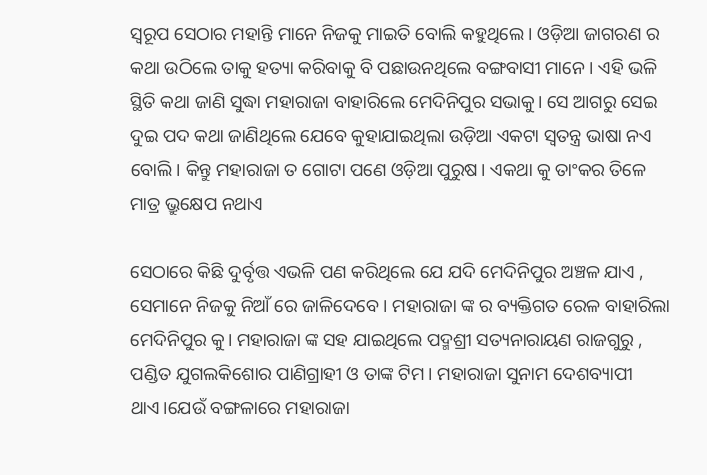ସ୍ଵରୂପ ସେଠାର ମହାନ୍ତି ମାନେ ନିଜକୁ ମାଇତି ବୋଲି କହୁଥିଲେ । ଓଡ଼ିଆ ଜାଗରଣ ର କଥା ଉଠିଲେ ତାକୁ ହତ୍ୟା କରିବାକୁ ବି ପଛାଉନଥିଲେ ବଙ୍ଗବାସୀ ମାନେ। ଏହି ଭଳି ସ୍ଥିତି କଥା ଜାଣି ସୁଦ୍ଧା ମହାରାଜା ବାହାରିଲେ ମେଦିନିପୁର ସଭାକୁ। ସେ ଆଗରୁ ସେଇ ଦୁଇ ପଦ କଥା ଜାଣିଥିଲେ ଯେବେ କୁହାଯାଇଥିଲା ଉଡ଼ିଆ ଏକଟା ସ୍ୱତନ୍ତ୍ର ଭାଷା ନଏ ବୋଲି। କିନ୍ତୁ ମହାରାଜା ତ ଗୋଟା ପଣେ ଓଡ଼ିଆ ପୁରୁଷ। ଏକଥା କୁ ତାଂକର ତିଳେ ମାତ୍ର ଭ୍ରୁକ୍ଷେପ ନଥାଏ

ସେଠାରେ କିଛି ଦୁର୍ବୃତ୍ତ ଏଭଳି ପଣ କରିଥିଲେ ଯେ ଯଦି ମେଦିନିପୁର ଅଞ୍ଚଳ ଯାଏ , ସେମାନେ ନିଜକୁ ନିଆଁ ରେ ଜାଳିଦେବେ । ମହାରାଜା ଙ୍କ ର ବ୍ୟକ୍ତିଗତ ରେଳ ବାହାରିଲା ମେଦିନିପୁର କୁ। ମହାରାଜା ଙ୍କ ସହ ଯାଇଥିଲେ ପଦ୍ମଶ୍ରୀ ସତ୍ୟନାରାୟଣ ରାଜଗୁରୁ , ପଣ୍ଡିତ ଯୁଗଲକିଶୋର ପାଣିଗ୍ରାହୀ ଓ ତାଙ୍କ ଟିମ। ମହାରାଜା ସୁନାମ ଦେଶବ୍ୟାପୀ ଥାଏ।ଯେଉଁ ବଙ୍ଗଳାରେ ମହାରାଜା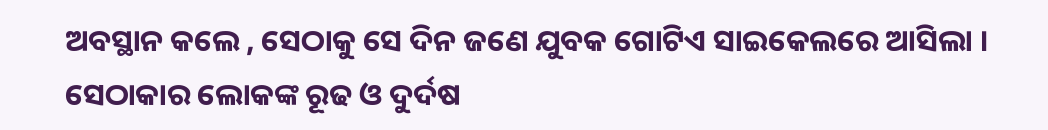ଅବସ୍ଥାନ କଲେ , ସେଠାକୁ ସେ ଦିନ ଜଣେ ଯୁବକ ଗୋଟିଏ ସାଇକେଲରେ ଆସିଲା । ସେଠାକାର ଲୋକଙ୍କ ରୂଢ ଓ ଦୁର୍ଦଷ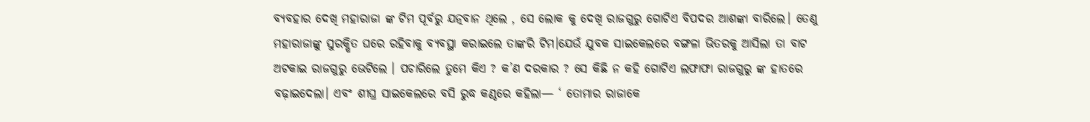ବ୍ୟବହାର ଦେଖି ମହାରାଜା ଙ୍କ ଟିମ ପୂର୍ବରୁ ଯତ୍ନବାନ ଥିଲେ , ସେ ଲୋକ କୁ ଦେଖି ରାଜଗୁରୁ ଗୋଟିଏ ବିପଦର ଆଶଙ୍କା ବାରିଲେ। ତେଣୁ ମହାରାଜାଙ୍କୁ ସୁରକ୍ଷିତ ଘରେ ରହିବାକୁ ବ୍ୟବସ୍ଥା କରାଇଲେ ତାଙ୍କରି ଟିମ।ଯେଉଁ ଯୁବକ ସାଇକେଲରେ ବଙ୍ଗଳା ଭିତରକୁ ଆସିଲା ତା ବାଟ ଅଟକାଇ ରାଜଗୁରୁ ଭେଟିଲେ । ପଚାରିଲେ ତୁମେ କିଏ ? କ’ଣ ଦରକାର ? ସେ କିଛି ନ କହି ଗୋଟିଏ ଲଫାଫା ରାଜଗୁରୁ ଙ୍କ ହାତରେ ବଢ଼ାଇଦେଲା। ଏବଂ ଶୀଘ୍ର ସାଇକେଲରେ ବସି ରୁଦ୍ଧ କଣ୍ଠରେ କହିଲା— ‘ ତୋମାର ରାଜାକେ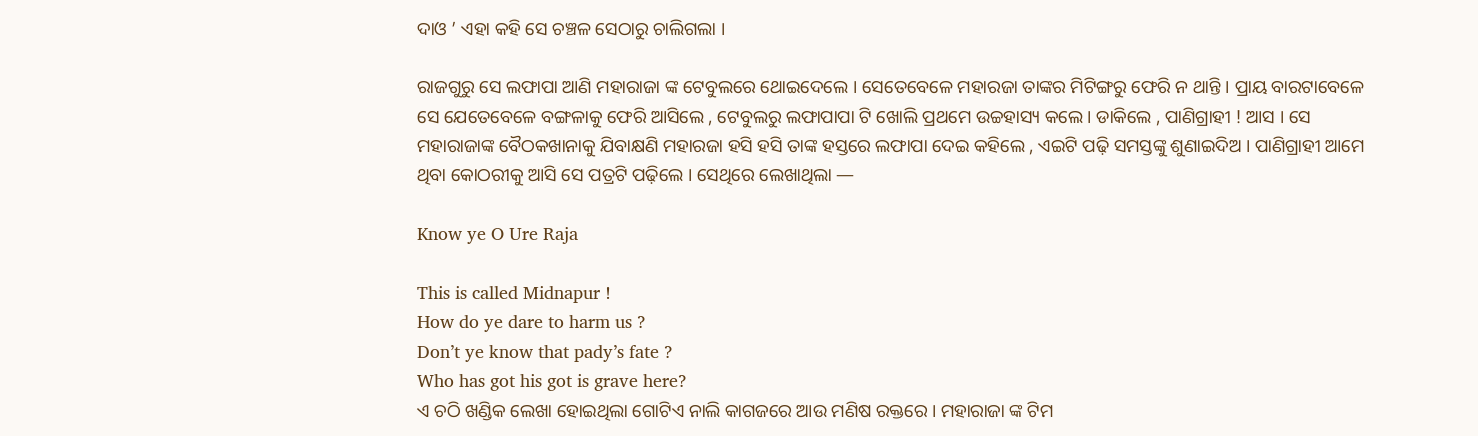ଦାଓ ’ ଏହା କହି ସେ ଚଞ୍ଚଳ ସେଠାରୁ ଚାଲିଗଲା ।

ରାଜଗୁରୁ ସେ ଲଫାପା ଆଣି ମହାରାଜା ଙ୍କ ଟେବୁଲରେ ଥୋଇଦେଲେ । ସେତେବେଳେ ମହାରଜା ତାଙ୍କର ମିଟିଙ୍ଗରୁ ଫେରି ନ ଥାନ୍ତି । ପ୍ରାୟ ବାରଟାବେଳେ ସେ ଯେତେବେଳେ ବଙ୍ଗଳାକୁ ଫେରି ଆସିଲେ , ଟେବୁଲରୁ ଲଫାପାପା ଟି ଖୋଲି ପ୍ରଥମେ ଉଚ୍ଚହାସ୍ୟ କଲେ । ଡାକିଲେ , ପାଣିଗ୍ରାହୀ ! ଆସ । ସେ ମହାରାଜାଙ୍କ ବୈଠକଖାନାକୁ ଯିବାକ୍ଷଣି ମହାରଜା ହସି ହସି ତାଙ୍କ ହସ୍ତରେ ଲଫାପା ଦେଇ କହିଲେ , ଏଇଟି ପଢ଼ି ସମସ୍ତଙ୍କୁ ଶୁଣାଇଦିଅ । ପାଣିଗ୍ରାହୀ ଆମେ ଥିବା କୋଠରୀକୁ ଆସି ସେ ପତ୍ରଟି ପଢ଼ିଲେ । ସେଥିରେ ଲେଖାଥିଲା —

Know ye O Ure Raja

This is called Midnapur !
How do ye dare to harm us ?
Don’t ye know that pady’s fate ?
Who has got his got is grave here?
ଏ ଚଠି ଖଣ୍ଡିକ ଲେଖା ହୋଇଥିଲା ଗୋଟିଏ ନାଲି କାଗଜରେ ଆଉ ମଣିଷ ରକ୍ତରେ । ମହାରାଜା ଙ୍କ ଟିମ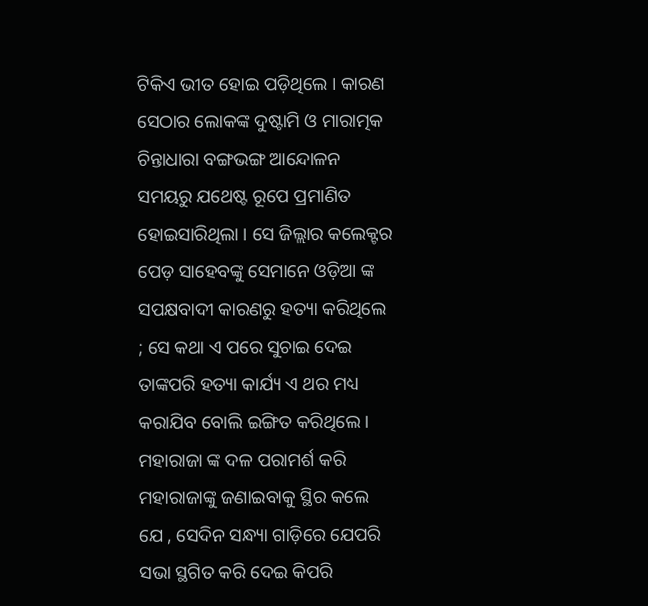ଟିକିଏ ଭୀତ ହୋଇ ପଡ଼ିଥିଲେ । କାରଣ ସେଠାର ଲୋକଙ୍କ ଦୁଷ୍ଟାମି ଓ ମାରାତ୍ମକ ଚିନ୍ତାଧାରା ବଙ୍ଗଭଙ୍ଗ ଆନ୍ଦୋଳନ ସମୟରୁ ଯଥେଷ୍ଟ ରୂପେ ପ୍ରମାଣିତ ହୋଇସାରିଥିଲା । ସେ ଜିଲ୍ଲାର କଲେକ୍ଟର ପେଡ଼ ସାହେବଙ୍କୁ ସେମାନେ ଓଡ଼ିଆ ଙ୍କ ସପକ୍ଷବାଦୀ କାରଣରୁ ହତ୍ୟା କରିଥିଲେ ; ସେ କଥା ଏ ପରେ ସୁଚାଇ ଦେଇ ତାଙ୍କପରି ହତ୍ୟା କାର୍ଯ୍ୟ ଏ ଥର ମଧ୍ୟ କରାଯିବ ବୋଲି ଇଙ୍ଗିତ କରିଥିଲେ। ମହାରାଜା ଙ୍କ ଦଳ ପରାମର୍ଶ କରି ମହାରାଜାଙ୍କୁ ଜଣାଇବାକୁ ସ୍ଥିର କଲେ ଯେ , ସେଦିନ ସନ୍ଧ୍ୟା ଗାଡ଼ିରେ ଯେପରି ସଭା ସ୍ଥଗିତ କରି ଦେଇ କିପରି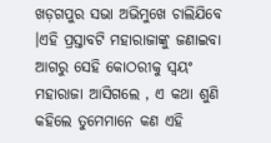ଖଡ଼ଗପୁର ସଭା ଅଭିମୁଖେ ଚାଲିଯିବେ ।ଏହି ପ୍ରସ୍ତାବଟି ମହାରାଜାଙ୍କୁ ଜଣାଇବା ଆଗରୁ ସେହି କୋଠରୀକୁ ସ୍ୱୟଂ ମହାରାଜା ଆସିଗଲେ , ଏ କଥା ଶୁଣି କହିଲେ ତୁମେମାନେ କଣ ଏହି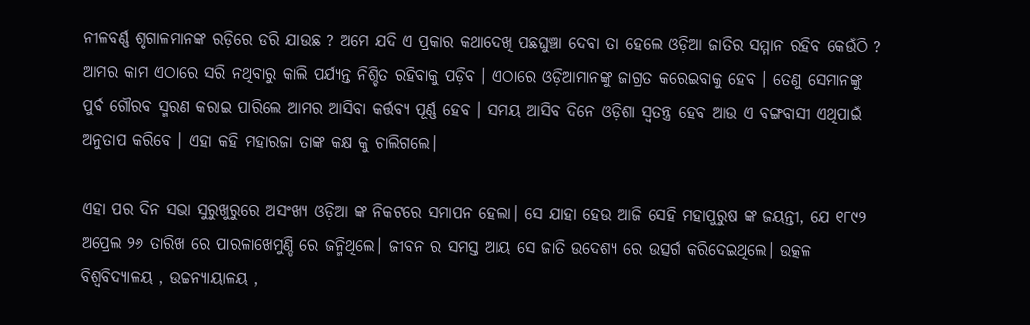ନୀଳବର୍ଣ୍ଣ ଶୃଗାଳମାନଙ୍କ ରଡ଼ିରେ ଡରି ଯାଉଛ ? ଅମେ ଯଦି ଏ ପ୍ରକାର କଥାଦେଖି ପଛଘୁଞ୍ଚା ଦେବା ତା ହେଲେ ଓଡ଼ିଆ ଜାତିର ସମ୍ମାନ ରହିବ କେଉଁଠି ? ଆମର କାମ ଏଠାରେ ସରି ନଥିବାରୁ କାଲି ପର୍ଯ୍ୟନ୍ତ ନିଶ୍ଚିତ ରହିବାକୁ ପଡ଼ିବ । ଏଠାରେ ଓଡ଼ିଆମାନଙ୍କୁ ଜାଗ୍ରତ କରେଇବାକୁ ହେବ । ତେଣୁ ସେମାନଙ୍କୁ ପୁର୍ବ ଗୌରବ ସ୍ମରଣ କରାଇ ପାରିଲେ ଆମର ଆସିବା କର୍ତ୍ତବ୍ୟ ପୂର୍ଣ୍ଣ ହେବ । ସମୟ ଆସିବ ଦିନେ ଓଡ଼ିଶା ସ୍ୱତନ୍ତ୍ର ହେବ ଆଉ ଏ ବଙ୍ଗବାସୀ ଏଥିପାଇଁ ଅନୁତାପ କରିବେ । ଏହା କହି ମହାରଜା ତାଙ୍କ କକ୍ଷ କୁ ଚାଲିଗଲେ।

ଏହା ପର ଦିନ ସଭା ସୁରୁଖୁରୁରେ ଅସଂଖ୍ୟ ଓଡ଼ିଆ ଙ୍କ ନିକଟରେ ସମାପନ ହେଲା। ସେ ଯାହା ହେଉ ଆଜି ସେହି ମହାପୁରୁଷ ଙ୍କ ଜୟନ୍ତୀ, ଯେ ୧୮୯୨ ଅପ୍ରେଲ ୨୬ ତାରିଖ ରେ ପାରଳାଖେମୁଣ୍ଡି ରେ ଜନ୍ମିଥିଲେ। ଜୀବନ ର ସମସ୍ତ ଆୟ ସେ ଜାତି ଉଦେଶ୍ୟ ରେ ଉତ୍ସର୍ଗ କରିଦେଇଥିଲେ। ଉତ୍କଳ ବିଶ୍ୱବିଦ୍ୟାଳୟ , ଉଚ୍ଚନ୍ୟାୟାଳୟ ,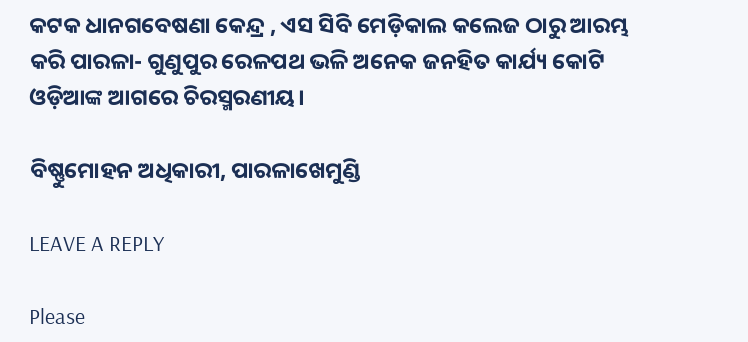କଟକ ଧାନଗବେଷଣା କେନ୍ଦ୍ର , ଏସ ସିବି ମେଡ଼ିକାଲ କଲେଜ ଠାରୁ ଆରମ୍ଭ କରି ପାରଳା- ଗୁଣୁପୁର ରେଳପଥ ଭଳି ଅନେକ ଜନହିତ କାର୍ଯ୍ୟ କୋଟି ଓଡ଼ିଆଙ୍କ ଆଗରେ ଚିରସ୍ମରଣୀୟ।

ବିଷ୍ଣୁମୋହନ ଅଧିକାରୀ, ପାରଳାଖେମୁଣ୍ଡି

LEAVE A REPLY

Please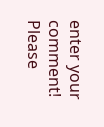enter your comment!
Please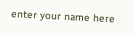enter your name here